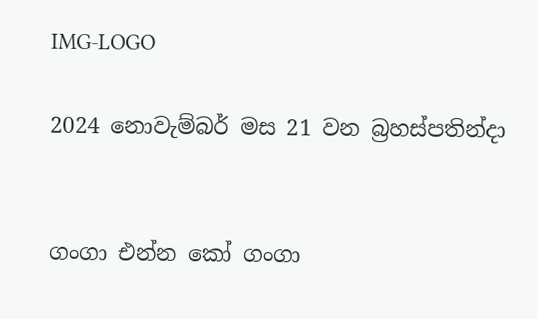IMG-LOGO

2024 නොවැම්බර් මස 21 වන බ්‍රහස්පතින්දා


ගංගා එන්න කෝ ගංගා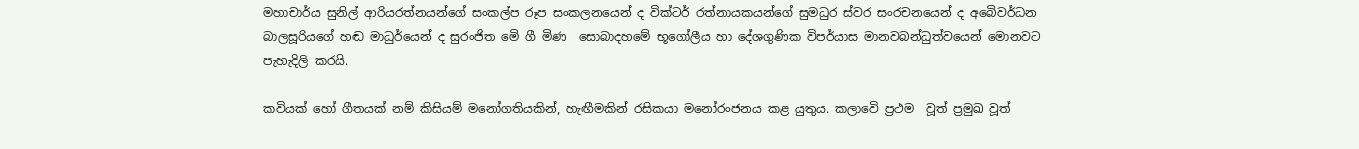මහාචාර්ය සුනිල් ආරියරත්නයන්ගේ සංකල්ප රූප සංකලනයෙන් ද වික්ටර් රත්නායකයන්ගේ සුමධුර ස්වර සංරචනයෙන් ද අබෙිවර්ධන බාලසූරියගේ හඬ මාධුර්යෙන් ද සුරංජිත මෙි ගී මිණ  සොබාදහමේ භූගෝලීය හා දේශගුණික විපර්යාස මානවබන්ධුත්වයෙන් මොනවට පැහැදිලි කරයි.

කවියක් හෝ ගීතයක් නම් කිසියම් මනෝගතියකින්, හැඟීමකින් රසිකයා මනෝරංජනය කළ යුතුය. කලාවෙි ප්‍රථම  වූත් ප්‍රමුඛ වූත්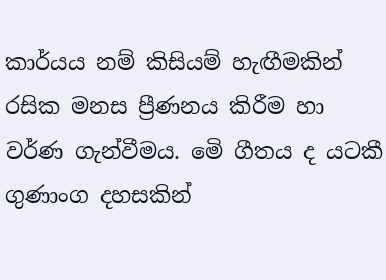කාර්යය නම් කිසියම් හැඟීමකින් රසික මනස ප්‍රීණනය කිරීම හා වර්ණ ගැන්වීමය. මෙි ගීතය ද යටකී ගුණාංග දහසකින්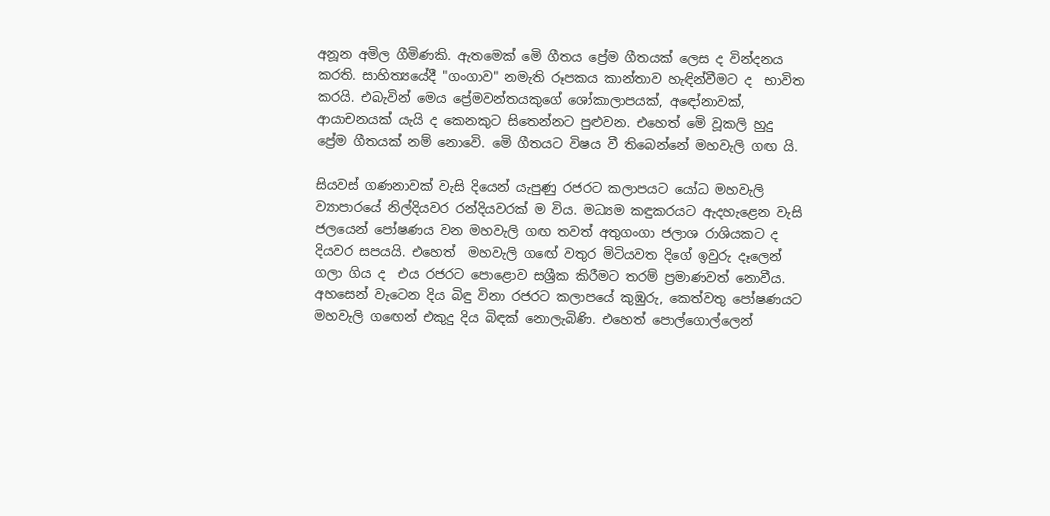අනූන අමිල ගීමිණකි. ඇතමෙක් මෙි ගීතය ප්‍රේම ගීතයක් ලෙස ද වින්දනය කරති. සාහිත්‍යයේදී "ගංගාව" නමැති රූපකය කාන්තාව හැඳින්වීමට ද  භාවිත කරයි. එබැවින් මෙය ප්‍රේමවන්තයකුගේ ශෝකාලාපයක්, අඳෝනාවක්, ආයාචනයක් යැයි ද කෙනකුට සිතෙන්නට පුළුවන. එහෙත් මෙි වූකලි හුදු ප්‍රේම ගීතයක් නම් නොවෙි. මෙි ගීතයට විෂය වී තිබෙන්නේ මහවැලි ගඟ යි.

සියවස් ගණනාවක් වැසි දියෙන් යැපුණු රජරට කලාපයට යෝධ මහවැලි ව්‍යාපාරයේ නිල්දියවර රන්දියවරක් ම විය. මධ්‍යම කඳුකරයට ඇදහැළෙන වැසි ජලයෙන් පෝෂණය වන මහවැලි ගඟ තවත් අතුගංගා ජලාශ රාශියකට ද දියවර සපයයි. එහෙත්  මහවැලි ගඟේ වතුර මිටියවත දිගේ ඉවුරු දෑලෙන් ගලා ගිය ද  එය රජරට පොළොව සශ්‍රීක කිරීමට තරම් ප්‍රමාණවත් නොවීය. අහසෙන් වැටෙන දිය බිඳු විනා රජරට කලාපයේ කුඹුරු, කෙත්වතු පෝෂණයට මහවැලි ගඟෙන් එකුදු දිය බිඳක් නොලැබිණි. එහෙත් පොල්ගොල්ලෙන්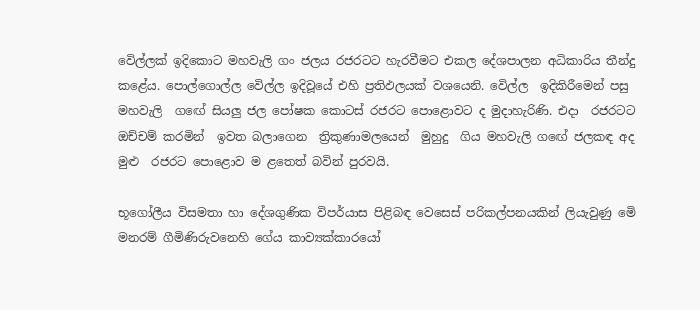වෙිල්ලක් ඉදිකොට මහවැලි ගං ජලය රජරටට හැරවීමට එකල දේශපාලන අධිකාරිය තීන්දු කළේය. පොල්ගොල්ල වෙිල්ල ඉදිවූයේ එහි ප්‍රතිඵලයක් වශයෙනි. වෙිල්ල  ඉදිකිරීමෙන් පසු මහවැලි  ගඟේ සියලු ජල පෝෂක කොටස් රජරට පොළොවට ද මුදාහැරිණි. එදා  රජරටට ඔච්චම් කරමින්  ඉවත බලාගෙන  ත්‍රිකුණාමලයෙන්  මුහුදු  ගිය මහවැලි ගඟේ ජලකඳ අද මුළු  රජරට පොළොව ම ළතෙත් බවින් පුරවයි.

භූගෝලීය විසමතා හා දේශගුණික විපර්යාස පිළිබඳ වෙසෙස් පරිකල්පනයකින් ලියැවුණු මෙි මනරම් ගීමිණිරුවනෙහි ගේය කාව්‍යක්කාරයෝ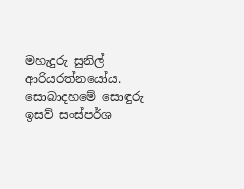මහැදුරු සුනිල් ආරියරත්නයෝය. සොබාදහමේ සොඳුරු ඉසව් සංස්පර්ශ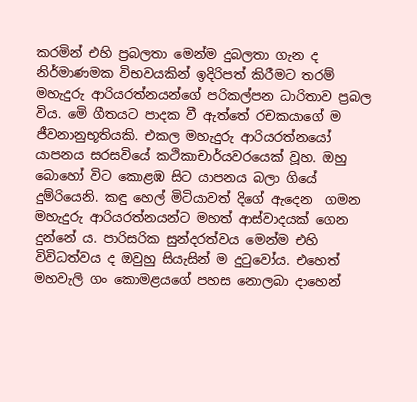කරමින් එහි ප්‍රබලතා මෙන්ම දුබලතා ගැන ද නිර්මාණමක විභවයකින් ඉදිරිපත් කිරීමට තරම් මහැදුරු ආරියරත්නයන්ගේ පරිකල්පන ධාරිතාව ප්‍රබල විය. මෙි ගීතයට පාදක වී ඇත්තේ රචකයාගේ ම ජීවනානුභූතියකි. එකල මහැදුරු ආරියරත්නයෝ යාපනය සරසවියේ කථිකාචාර්යවරයෙක් වූහ. ඔහු බොහෝ විට කොළඹ සිට යාපනය බලා ගියේ දුම්රියෙනි. කඳු හෙල් මිටියාවත් දිගේ ඇදෙන  ගමන මහැදුරු ආරියරත්නයන්ට මහත් ආස්වාදයක් ගෙන දුන්නේ ය. පාරිසරික සුන්දරත්වය මෙන්ම එහි විවිධත්වය ද ඔවුහු සියැසින් ම දුටුවෝය. එහෙත් මහවැලි ගං කොමළයගේ පහස නොලබා දාහෙන්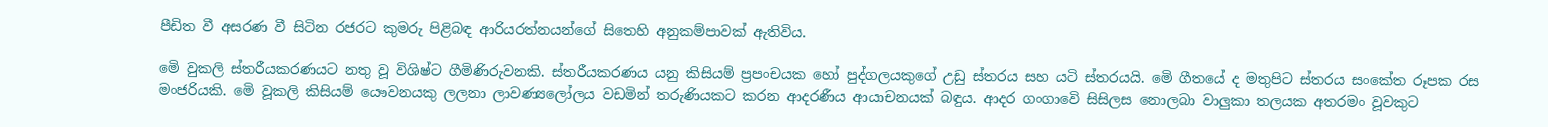පීඩිත වී අසරණ වී සිටින රජරට කුමරු පිළිබඳ ආරියරත්නයන්ගේ සිතෙහි අනුකම්පාවක් ඇතිවිය.

මෙි වුකලි ස්තරීයකරණයට නතු වූ විශිෂ්ට ගීමිණිරුවනකි. ස්තරීයකරණය යනු කිසියම් ප්‍රපංචයක හෝ පුද්ගලයකුගේ උඩු ස්තරය සහ යටි ස්තරයයි. මෙි ගීතයේ ද මතුපිට ස්තරය සංකේත රූපක රස මංජරියකි. මෙි වූකලි කිසියම් යෞවනයකු ලලනා ලාවණ්‍යලෝලය වඩමින් තරුණියකට කරන ආදරණීය ආයාචනයක් බඳුය. ආදර ගංගාවෙි සිසිලස නොලබා වාලුකා තලයක අතරමං වූවකුට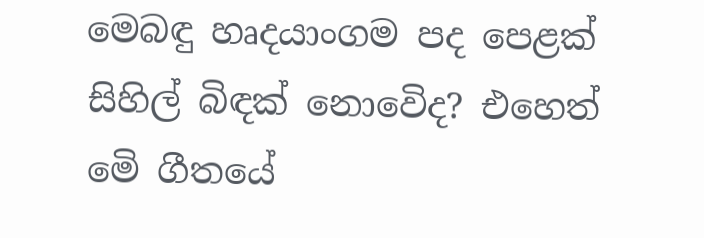මෙබඳු හෘදයාංගම පද පෙළක් සිහිල් බිඳක් නොවෙිද? එහෙත් මෙි ගීතයේ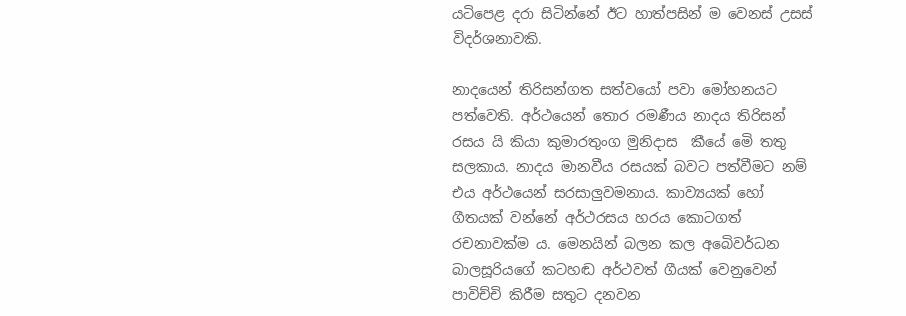යටිපෙළ දරා සිටින්නේ ඊට හාත්පසින් ම වෙනස් උසස් විදර්ශනාවකි.

නාදයෙන් තිරිසන්ගත සත්වයෝ පවා මෝහනයට පත්වෙති. අර්ථයෙන් තොර රමණීය නාදය තිරිසන් රසය යි කියා කුමාරතුංග මුනිදාස  කීයේ මෙි තතු සලකාය. නාදය මානවීය රසයක් බවට පත්වීමට නම් එය අර්ථයෙන් සරසාලුවමනාය. කාව්‍යයක් හෝ ගීතයක් වන්නේ අර්ථරසය හරය කොටගත් රචනාවක්ම ය. මෙනයින් බලන කල අබෙිවර්ධන බාලසූරියගේ කටහඬ අර්ථවත් ගීයක් වෙනුවෙන් පාවිච්චි කිරීම සතුට දනවන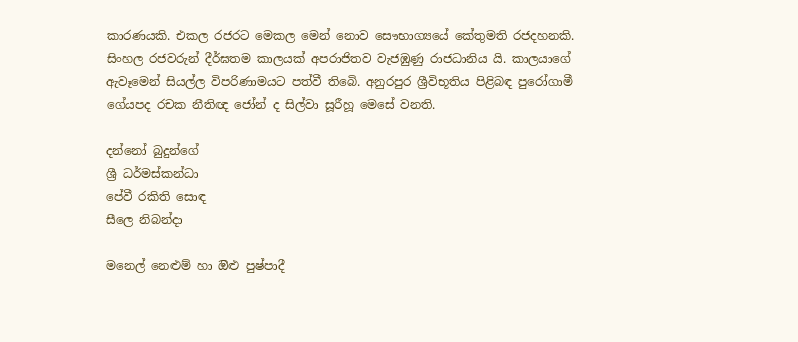කාරණයකි. එකල රජරට මෙකල මෙන් නොව සෞභාග්‍යයේ කේතුමති රජදහනකි. සිංහල රජවරුන් දීර්ඝතම කාලයක් අපරාජිතව වැජඹුණු රාජධානිය යි. කාලයාගේ ඇවෑමෙන් සියල්ල විපරිණාමයට පත්වී තිබෙි. අනුරපුර ශ්‍රීවිභූතිය පිළිබඳ පුරෝගාමී ගේයපද රචක නීතිඥ ජෝන් ද සිල්වා සූරීහූ මෙසේ වනති.

දන්නෝ බුදුන්ගේ
ශ්‍රී ධර්මස්කන්ධා
පේවී රකිති සොඳ
සීලෙ නිබන්දා

මනෙල් නෙළුම් හා ඔිළු පුෂ්පාදී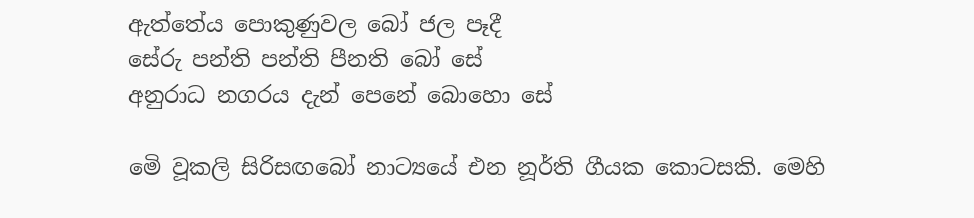ඇත්තේය පොකුණුවල බෝ ජල පෑදී
සේරු පන්ති පන්ති පීනති බෝ සේ
අනුරාධ නගරය දැන් පෙනේ බොහො සේ

මෙි වූකලි සිරිසඟබෝ නාට්‍යයේ එන නූර්ති ගීයක කොටසකි. මෙහි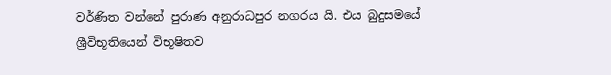වර්ණිත වන්නේ පුරාණ අනුරාධපුර නගරය යි. එය බුදුසමයේ ශ්‍රීවිභූතියෙන් විභූෂිතව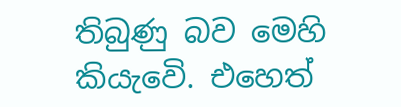තිබුණු බව මෙහි කියැවෙි. එහෙත්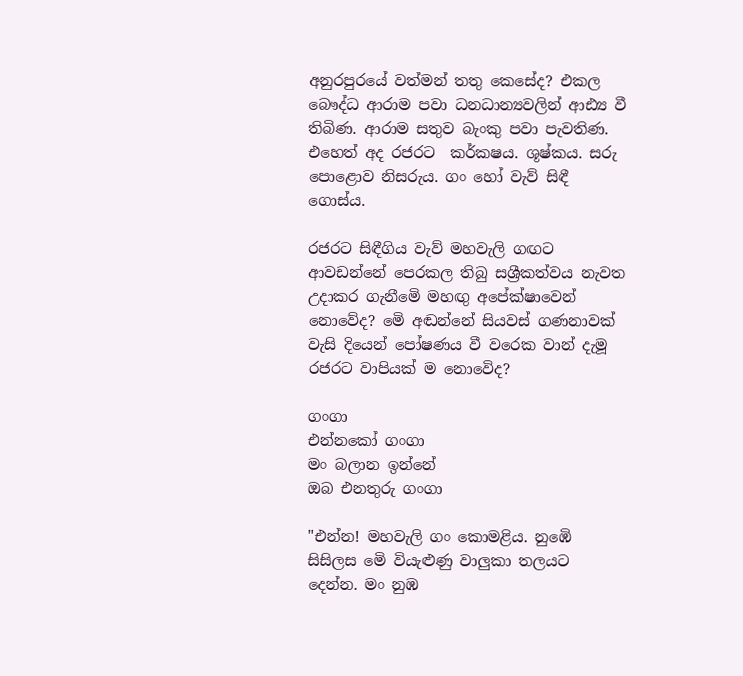අනුරපුරයේ වත්මන් තතු කෙසේද? එකල බෞද්ධ ආරාම පවා ධනධාන්‍යවලින් ආඪ්‍ය වී තිබිණ. ආරාම සතුව බැංකු පවා පැවතිණ. එහෙත් අද රජරට  කර්කෂය. ශූෂ්කය. සරු පොළොව නිසරුය. ගං හෝ වැව් සිඳී ගොස්ය.

රජරට සිඳීගිය වැව් මහවැලි ගඟට ආවඩන්නේ පෙරකල තිබු සශ්‍රීකත්වය නැවත උදාකර ගැනීමෙි මහඟු අපේක්ෂාවෙන් නොවේද? මෙි අඬන්නේ සියවස් ගණනාවක් වැසි දියෙන් පෝෂණය වී වරෙක වාන් දැමූ රජරට වාපියක් ම නොවෙිද?

ගංගා
එන්නකෝ ගංගා
මං බලාන ඉන්නේ
ඔබ එනතුරු ගංගා

"එන්න! මහවැලි ගං කොමළිය. නුඹෙි සිසිලස මෙි වියැළුණු වාලුකා තලයට දෙන්න. මං නුඹ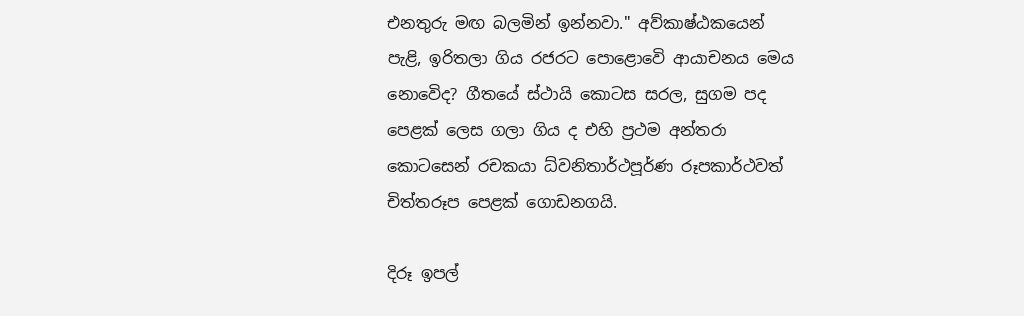එනතුරු මඟ බලමින් ඉන්නවා." අව්කාෂ්ඨකයෙන් පැළි, ඉරිතලා ගිය රජරට පොළොවෙි ආයාචනය මෙය නොවෙිද? ගීතයේ ස්ථායි කොටස සරල, සුගම පද පෙළක් ලෙස ගලා ගිය ද එහි ප්‍රථම අන්තරා කොටසෙන් රචකයා ධ්වනිතාර්ථපූර්ණ රූපකාර්ථවත් චිත්තරූප පෙළක් ගොඩනගයි.

දිරූ ඉපල්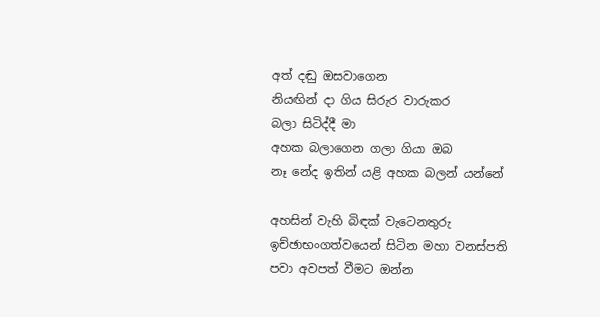අත් දඬු ඔසවාගෙන
නියඟින් දා ගිය සිරුර වාරුකර
බලා සිටිද්දී මා
අහක බලාගෙන ගලා ගියා ඔබ
නෑ නේද ඉතින් යළි අහක බලන් යන්නේ

අහසින් වැහි බිඳක් වැටෙනතුරු ඉච්ඡාභංගත්වයෙන් සිටින මහා වනස්පති පවා අවපත් වීමට ඔන්න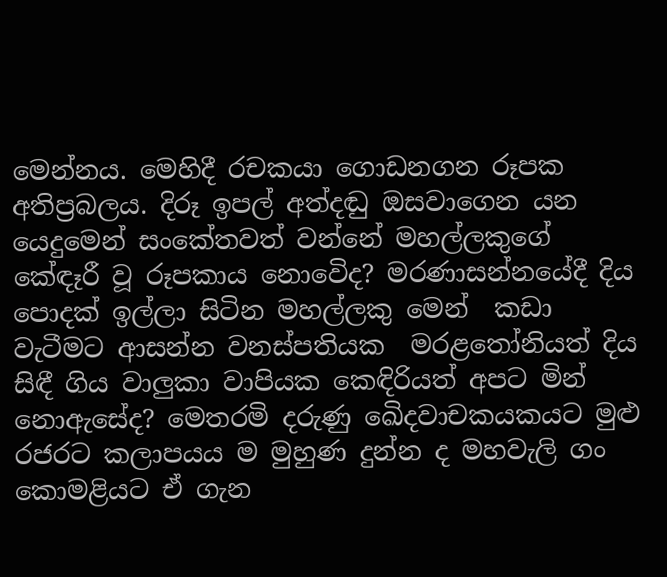මෙන්නය. මෙහිදී රචකයා ගොඩනගන රූපක අතිප්‍රබලය. දිරූ ඉපල් අත්දඬු ඔසවාගෙන යන යෙදුමෙන් සංකේතවත් වන්නේ මහල්ලකුගේ කේඳෑරී වූ රූපකාය නොවෙිද? මරණාසන්නයේදී දිය පොදක් ඉල්ලා සිටින මහල්ලකු මෙන්  කඩා වැටීමට ආසන්න වනස්පතියක  මරළතෝනියත් දිය සිඳී ගිය වාලුකා වාපියක කෙඳිරියත් අපට මින් නොඇසේද? මෙතරමි දරුණු ඛෙිදවාචකයකයට මුළු රජරට කලාපයය ම මුහුණ දුන්න ද මහවැලි ගං කොමළියට ඒ ගැන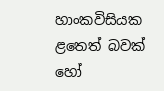හාංකවිසියක ළතෙත් බවක් හෝ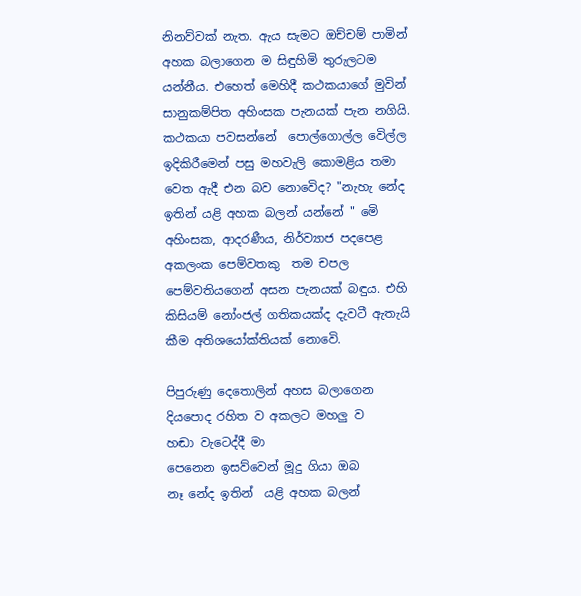නිනව්වක් නැත. ඇය සැමට ඔච්චම් පාමින් අහක බලාගෙන ම සිඳුහිමි තුරුලටම යන්නීය. එහෙත් මෙහිදී කථකයාගේ මුවින් සානුකම්පිත අහිංසක පැනයක් පැන නගියි. කථකයා පවසන්නේ  පොල්ගොල්ල වෙිල්ල ඉදිකිරීමෙන් පසු මහවැලි කොමළිය තමා වෙත ඇදී එන බව නොවෙිද? "නැහැ නේද ඉතින් යළි අහක බලන් යන්නේ " මෙි අහිංසක, ආදරණීය, නිර්ව්‍යාජ පදපෙළ අකලංක පෙම්වතකු  තම චපල පෙම්වතියගෙන් අසන පැනයක් බඳුය. එහි කිසියම් නෝංජල් ගතිකයක්ද දැවටී ඇතැයි කීම අතිශයෝක්තියක් නොවෙි.

පිපුරුණු දෙතොලින් අහස බලාගෙන
දියපොද රහිත ව අකලට මහලු ව
හඬා වැටෙද්දී මා
පෙනෙන ඉසව්වෙන් මූදු ගියා ඔබ
නෑ නේද ඉතින්  යළි අහක බලන්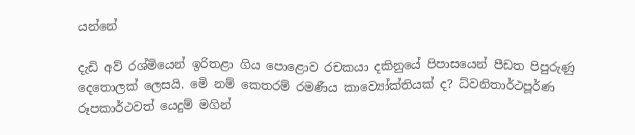යන්නේ

දැඩි අව් රශ්මියෙන් ඉරිතළා ගිය පොළොව රචකයා දකිනුයේ පිපාසයෙන් පීඩත පිපුරුණු දෙතොලක් ලෙසයි. මෙි නම් කෙතරම් රමණීය කාව්‍යෝක්තියක් ද? ධ්වනිතාර්ථපූර්ණ රූපකාර්ථවත් යෙදුම් මගින්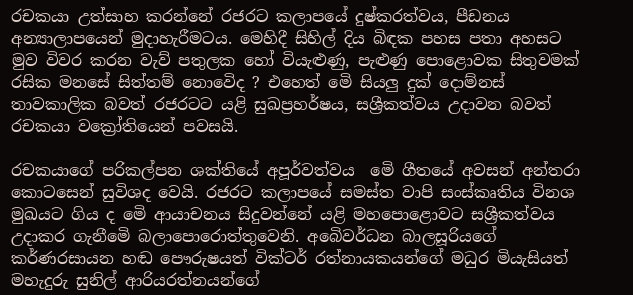රචකයා උත්සාහ කරන්නේ රජරට කලාපයේ දුෂ්කරත්වය, පීඩනය අන්‍යාලාපයෙන් මුදාහැරීමටය. මෙහිදී සිහිල් දිය බිඳක පහස පතා අහසට මුව විවර කරන වැව් පතුලක හෝ වියැළුණු, පැළුණු පොළොවක සිතුවමක් රසික මනසේ සිත්තම් නොවෙිද ? එහෙත් මෙි සියලු දුක් දොම්නස් තාවකාලික බවත් රජරටට යළි සුඛප්‍රහර්ෂය, සශ්‍රීකත්වය උදාවන බවත් රචකයා වක්‍රෝතියෙන් පවසයි.

රචකයාගේ පරිකල්පන ශක්තියේ අපූර්වත්වය  මෙි ගීතයේ අවසන් අන්තරා කොටසෙන් සුවිශද වෙයි. රජරට කලාපයේ සමස්ත වාපි සංස්කෘතිය විනශ මුඛයට ගිය ද මෙි ආයාචනය සිදුවන්නේ යළි මහපොළොවට සශ්‍රීකත්වය උදාකර ගැනීමෙි බලාපොරොත්තුවෙනි. අබෙිවර්ධන බාලසූරියගේ කර්ණරසායන හඬ පෞරුෂයත් වික්ටර් රත්නායකයන්ගේ මධුර මියැසියත් මහැදුරු සුනිල් ආරියරත්නයන්ගේ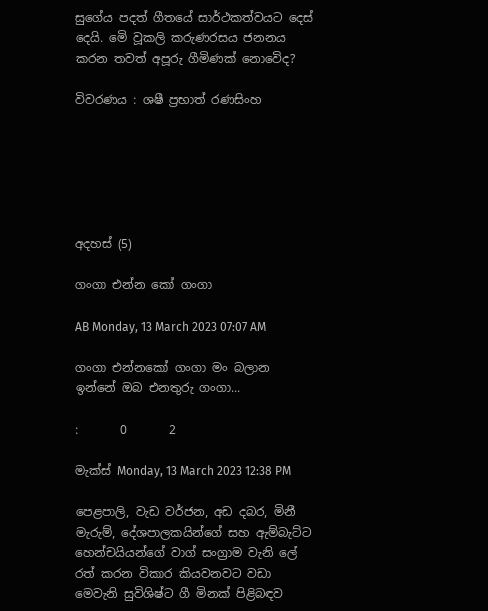සුගේය පදත් ගීතයේ සාර්ථකත්වයට දෙස් දෙයි. මෙි වූකලි කරුණරසය ජනනය කරන තවත් අපූරු ගීමිණක් නොවෙිද?

විවරණය : ශෂී ප්‍රභාත් රණසිංහ






අදහස් (5)

ගංගා එන්න කෝ ගංගා

AB Monday, 13 March 2023 07:07 AM

ගංගා එන්නකෝ ගංගා මං බලාන ඉන්නේ ඔබ එනතුරු ගංගා...

:       0       2

මැක්ස් Monday, 13 March 2023 12:38 PM

පෙළපාලි, වැඩ වර්ජන, අඩ දබර, මිනී මැරුම්, දේශපාලකයින්ගේ සහ ඇම්බැට්ට හෙන්චයියන්ගේ වාග් සංග්‍රාම වැනි ලේ රත් කරන විකාර කියවනවට වඩා මෙවැනි සුවිශිෂ්ට ගී මිනක් පිළිබඳව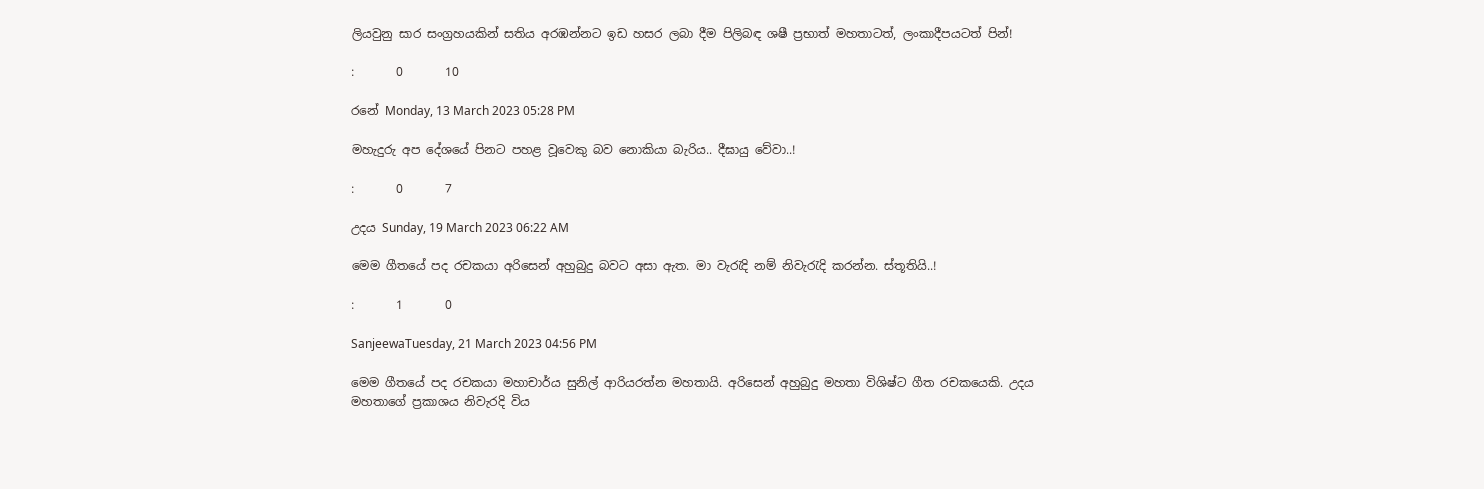ලියවුනු සාර සංග්‍රහයකින් සතිය අරඹන්නට ඉඩ හසර ලබා දීම පිලිබඳ ශෂී ප්‍රභාත් මහතාටත්, ලංකාදීපයටත් පින්!

:       0       10

රනේ Monday, 13 March 2023 05:28 PM

මහැදුරු අප දේශයේ පිනට පහළ වූවෙකු බව නොකියා බැරිය.. දීඝායු වේවා..!

:       0       7

උදය Sunday, 19 March 2023 06:22 AM

මෙම ගීතයේ පද රචකයා අරිසෙන් අහුබුදු බවට අසා ඇත. මා වැරැදි නම් නිවැරැදි කරන්න. ස්තූතියි..!

:       1       0

SanjeewaTuesday, 21 March 2023 04:56 PM

මෙම ගීතයේ පද රචකයා මහාචාර්ය සුනිල් ආරියරත්න මහතායි. අරිසෙන් අහුබුදු මහතා විශිෂ්ට ගීත රචකයෙකි. උදය මහතාගේ ප්‍රකාශය නිවැරදි විය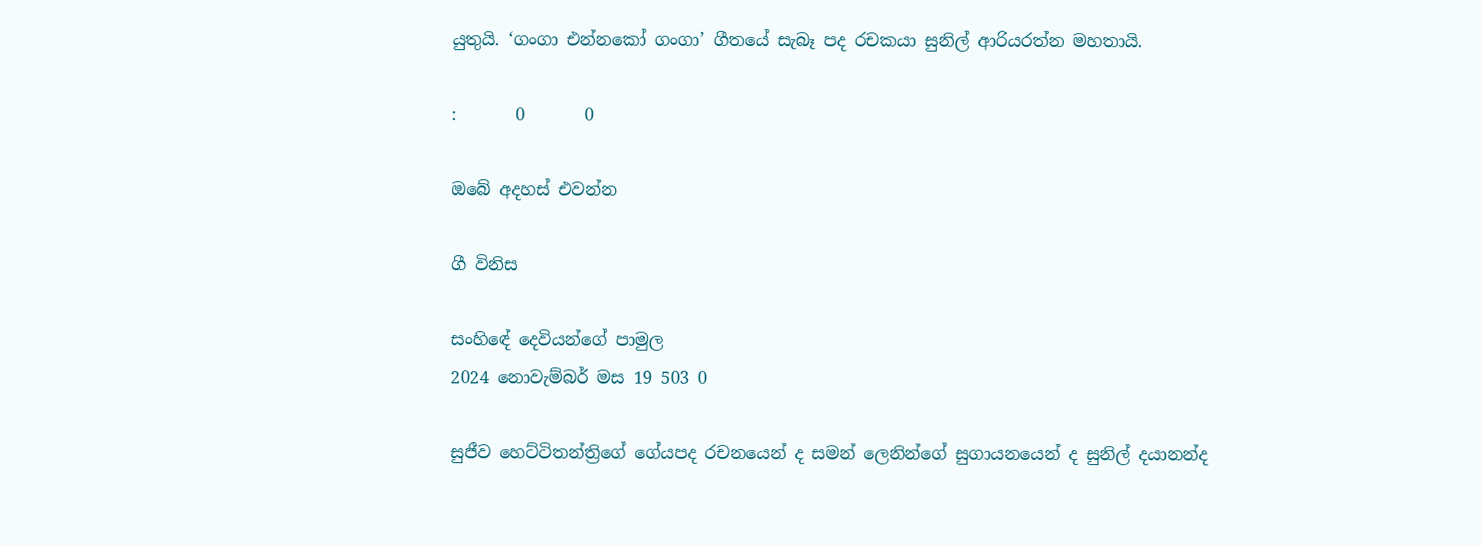යුතුයි. ‘ගංගා එන්නකෝ ගංගා’ ගීතයේ සැබෑ පද රචකයා සුනිල් ආරියරත්න මහතායි.

:       0       0

ඔබේ අදහස් එවන්න

ගී විනිස

සංහිඳේ දෙවියන්ගේ පාමුල
2024 නොවැම්බර් මස 19 503 0

සුජීව හෙට්ටිතන්ත්‍රිගේ ගේයපද රචනයෙන් ද සමන් ලෙනින්ගේ සුගායනයෙන් ද සුනිල් දයානන්ද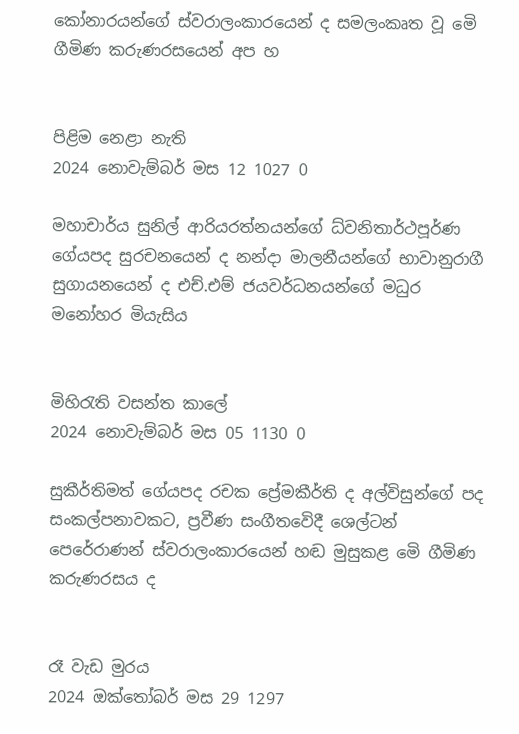කෝනාරයන්ගේ ස්වරාලංකාරයෙන් ද සමලංකෘත වූ මෙි ගීමිණ කරුණරසයෙන් අප හ


පිළිම නෙළා නැති
2024 නොවැම්බර් මස 12 1027 0

මහාචාර්ය සුනිල් ආරියරත්නයන්ගේ ධ්වනිතාර්ථපූර්ණ ගේයපද සුරචනයෙන් ද නන්දා මාලනීයන්ගේ භාවානුරාගී සුගායනයෙන් ද එච්.එම් ජයවර්ධනයන්ගේ මධුර මනෝහර මියැසිය


මිහිරැති වසන්ත කාලේ
2024 නොවැම්බර් මස 05 1130 0

සුකීර්තිමත් ගේයපද රචක ප්‍රේමකීර්ති ද අල්විසුන්ගේ පද සංකල්පනාවකට, ප්‍රවීණ සංගීතවෙිදී ශෙල්ටන් පෙරේරාණන් ස්වරාලංකාරයෙන් හඬ මුසුකළ මෙි ගීමිණ කරුණරසය ද


රෑ වැඩ මුරය
2024 ඔක්තෝබර් මස 29 1297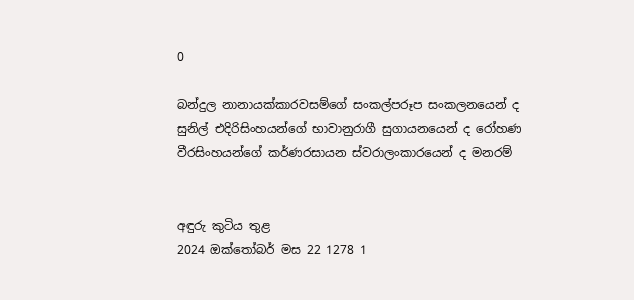0

බන්දුල නානායක්කාරවසම්ගේ සංකල්පරූප සංකලනයෙන් ද සුනිල් එදිරිසිංහයන්ගේ භාවානුරාගී සුගායනයෙන් ද රෝහණ වීරසිංහයන්ගේ කර්ණරසායන ස්වරාලංකාරයෙන් ද මනරම්


අඳුරු කුටිය තුළ
2024 ඔක්තෝබර් මස 22 1278 1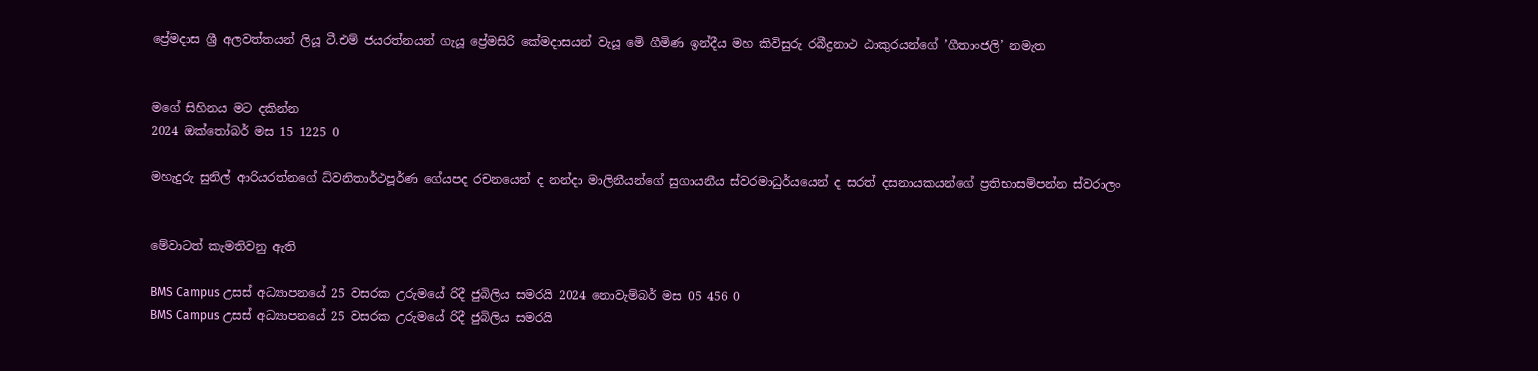ප්‍රේමදාස ශ්‍රී අලවත්තයන් ලියූ ටී.එම් ජයරත්නයන් ගැයූ ප්‍රේමසිරි කේමදාසයන් වැයූ මෙි ගීමිණ ඉන්දීය මහ කිවිසුරු රබීද්‍රනාථ ඨාකුරයන්ගේ ’ගීතාංජලි’ නමැත


මගේ සිහිනය මට දකින්න
2024 ඔක්තෝබර් මස 15 1225 0

මහැදුරු සුනිල් ආරියරත්නගේ ධ්වනිතාර්ථපූර්ණ ගේයපද රචනයෙන් ද නන්දා මාලිනීයන්ගේ සුගායනීය ස්වරමාධුර්යයෙන් ද සරත් දසනායකයන්ගේ ප්‍රතිභාසම්පන්න ස්වරාලං


මේවාටත් කැමතිවනු ඇති

BMS Campus උසස් අධ්‍යාපනයේ 25 වසරක උරුමයේ රිදී ජුබිලිය සමරයි 2024 නොවැම්බර් මස 05 456 0
BMS Campus උසස් අධ්‍යාපනයේ 25 වසරක උරුමයේ රිදී ජුබිලිය සමරයි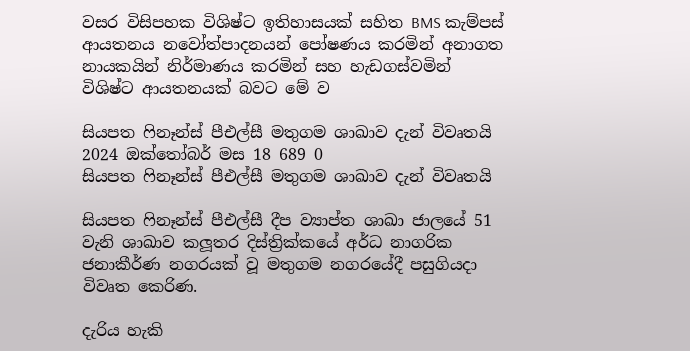වසර විසිපහක විශිෂ්ට ඉතිහාසයක් සහිත BMS කැම්පස් ආයතනය නවෝත්පාදනයන් පෝෂණය කරමින් අනාගත නායකයින් නිර්මාණය කරමින් සහ හැඩගස්වමින් විශිෂ්ට ආයතනයක් බවට මේ ව

සියපත ෆිනෑන්ස් පීඑල්සී මතුගම ශාඛාව දැන් විවෘතයි 2024 ඔක්තෝබර් මස 18 689 0
සියපත ෆිනෑන්ස් පීඑල්සී මතුගම ශාඛාව දැන් විවෘතයි

සියපත ෆිනෑන්ස් පීඑල්සී දීප ව්‍යාප්ත ශාඛා ජාලයේ 51 වැනි ශාඛාව කලූතර දිස්ත්‍රික්කයේ අර්ධ නාගරික ජනාකීර්ණ නගරයක් වූ මතුගම නගරයේදී පසුගියදා විවෘත කෙරිණ.

දැරිය හැකි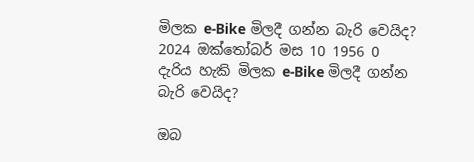මිලක e-Bike මිලදී ගන්න බැරි වෙයිද? 2024 ඔක්තෝබර් මස 10 1956 0
දැරිය හැකි මිලක e-Bike මිලදී ගන්න බැරි වෙයිද?

ඔබ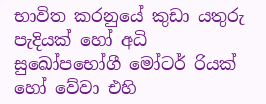භාවිත කරනුයේ කුඩා යතුරු පැදියක් හෝ අධි සුඛෝපභෝගී මෝටර් රියක් හෝ වේවා එහි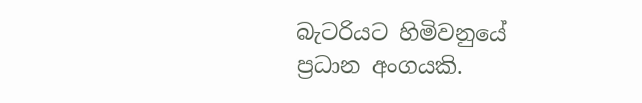බැටරියට හිමිවනුයේ ප්‍රධාන අංගයකි.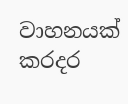වාහනයක් කරදර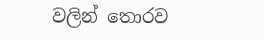වලින් තොරව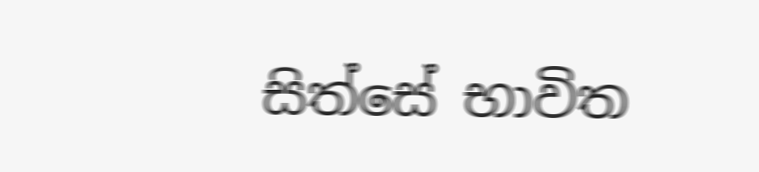සිත්සේ භාවිත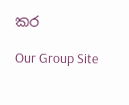කර

Our Group Site